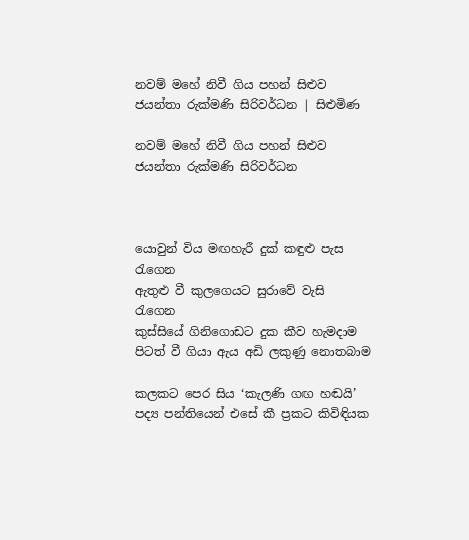නවම් මහේ නිවී ගිය පහන් සිළුව ජයන්තා රුක්මණි සිරිවර්ධන | සිළුමිණ

නවම් මහේ නිවී ගිය පහන් සිළුව ජයන්තා රුක්මණි සිරිවර්ධන



යොවුන් විය මඟහැරී දුක් කඳුළු පැස රැගෙන
ඇතුළු වී කුලගෙයට සුරාවේ වැසි රැගෙන
කුස්සියේ ගිනිගොඩට දුක කීව හැමදාම
පිටත් වී ගියා ඇය අඩි ලකුණු නොතබාම

කලකට පෙර සිය ‘කැලණි ගඟ හඬයි’ පද්‍ය පන්තියෙන් එසේ කී ප්‍රකට කිවිඳියක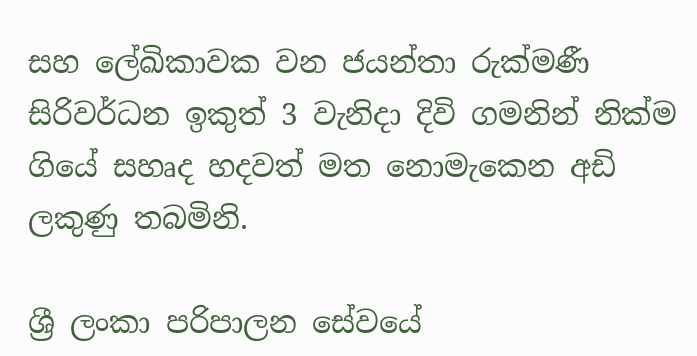සහ ලේඛිකාවක වන ජයන්තා රුක්මණී සිරිවර්ධන ඉකුත් 3 වැනිදා දිවි ගමනින් නික්ම ගියේ සහෘද හදවත් මත නොමැකෙන අඩි ලකුණු තබමිනි.

ශ්‍රී ලංකා පරිපාලන සේවයේ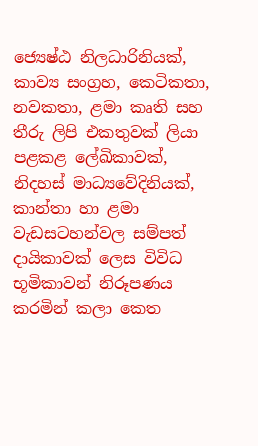ජ්‍යෙෂ්ඨ නිලධාරිනියක්, කාව්‍ය සංග්‍ර‍හ, කෙටිකතා, නවකතා, ළමා කෘති සහ තීරු ලිපි එකතුවක් ලියා පළකළ ලේඛිකාවක්, නිදහස් මාධ්‍යවේදිනියක්, කාන්තා හා ළමා වැඩසටහන්වල සම්පත් දායිකාවක් ලෙස විවිධ භූමිකාවන් නිරූපණය කරමින් කලා කෙත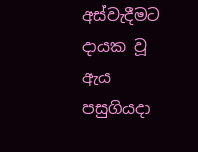අස්වැදීමට දායක වූ ඇය පසුගියදා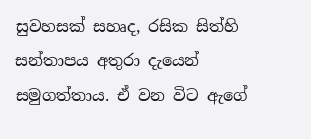සුවහසක් සහෘද, රසික සිත්හි සන්තාපය අතුරා දැයෙන් සමුගත්තාය. ඒ වන විට ඇගේ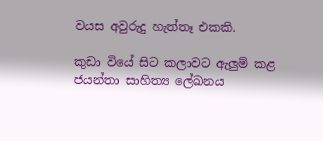වයස අවුරුදු හැත්තෑ එකකි.

කුඩා වියේ සිට කලාවට ඇලුම් කළ ජයන්තා සාහිත්‍ය ලේඛනය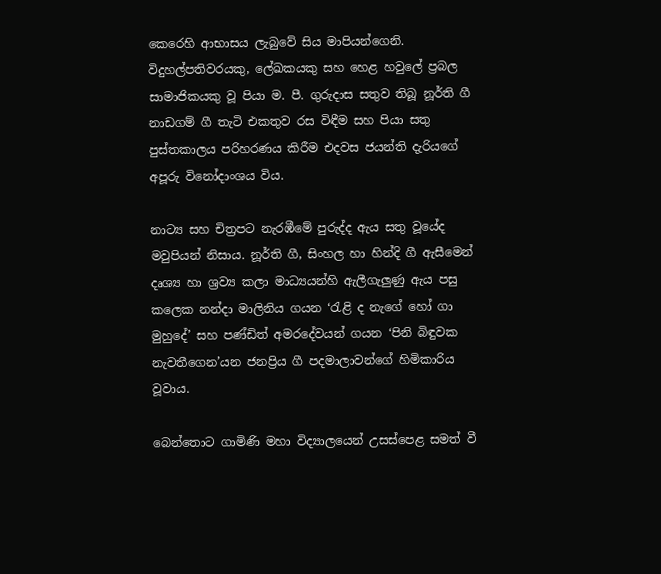කෙරෙහි ආභාසය ලැබුවේ සිය මාපියන්ගෙනි. විදුහල්පතිවරයකු, ලේඛකයකු සහ හෙළ හවුලේ ප්‍ර‍බල සාමාජිකයකු වූ පියා ම. පී. ගුරුදාස සතුව තිබූ නූර්ති ගී නාඩගම් ගී තැටි එකතුව රස විඳීම සහ පියා සතු පුස්තකාලය පරිහරණය කිරීම එදවස ජයන්ති දැරියගේ අපූරු විනෝදාංශය විය.

නාට්‍ය සහ චිත්‍රපට නැරඹීමේ පුරුද්ද ඇය සතු වූයේද මවුපියන් නිසාය. නූර්ති ගී, සිංහල හා හින්දි ගී ඇසීමෙන් දෘශ්‍ය හා ශ්‍රව්‍ය කලා මාධ්‍යයන්හි ඇලීගැලුණු ඇය පසු කලෙක නන්දා මාලිනිය ගයන ‘රැළි ද නැගේ හෝ ගා මුහුදේ’ සහ පණ්ඩිත් අමරදේවයන් ගයන ‘පිනි බිඳුවක නැවතීගෙන’යන ජනප්‍රිය ගී පදමාලාවන්ගේ හිමිකාරිය වූවාය.

බෙන්තොට ගාමිණි මහා විද්‍යාලයෙන් උසස්පෙළ සමත් වී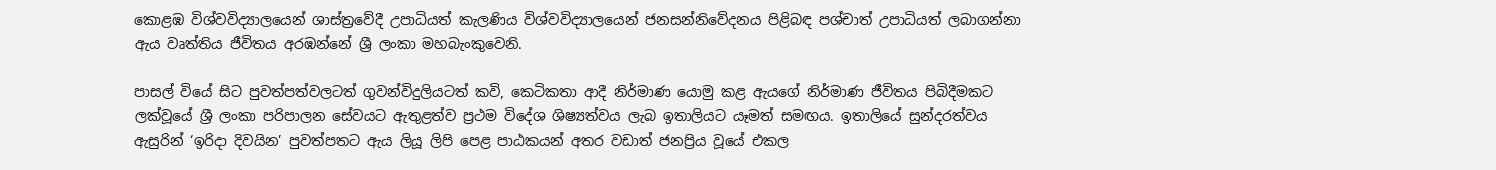කොළඹ විශ්වවිද්‍යාලයෙන් ශාස්ත්‍රවේදී උපාධියත් කැලණිය විශ්වවිද්‍යාලයෙන් ජනසන්නිවේදනය පිළිබඳ පශ්චාත් උපාධියත් ලබාගන්නා ඇය වෘත්තිය ජීවිතය අරඹන්නේ ශ්‍රී ලංකා මහබැංකුවෙනි.

පාසල් වියේ සිට පුවත්පත්වලටත් ගුවන්විදුලියටත් කවි, කෙටිකතා ආදී නිර්මාණ යොමු කළ ඇයගේ නිර්මාණ ජීවිතය පිබිදීමකට ලක්වූයේ ශ්‍රී ලංකා පරිපාලන සේවයට ඇතුළත්ව ප්‍ර‍ථම විදේශ ශිෂ්‍යත්වය ලැබ ඉතාලියට යෑමත් සමඟය. ඉතාලියේ සුන්දරත්වය ඇසුරින් ‘ඉරිදා දිවයින’ පුවත්පතට ඇය ලියූ ලිපි පෙළ පාඨකයන් අතර වඩාත් ජනප්‍රිය වූයේ එකල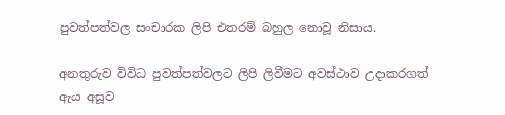පුවත්පත්වල සංචාරක ලිපි එතරම් බහුල නොවූ නිසාය.

අනතුරුව විවිධ පුවත්පත්වලට ලිපි ලිවීමට අවස්ථාව උදාකරගත් ඇය අසූව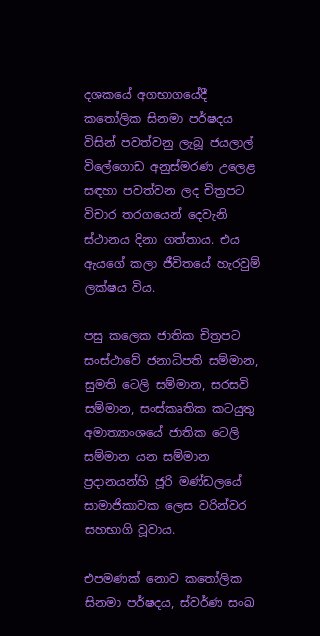දශකයේ අගභාගයේදී කතෝලික සිනමා පර්ෂදය විසින් පවත්වනු ලැබූ ජයලාල් විලේගොඩ අනුස්මරණ උලෙළ සඳහා පවත්වන ලද චිත්‍රපට විචාර තරගයෙන් දෙවැනි ස්ථානය දිනා ගත්තාය. එය ඇයගේ කලා ජීවිතයේ හැරවුම් ලක්ෂය විය.

පසු කලෙක ජාතික චිත්‍රපට සංස්ථාවේ ජනාධිපති සම්මාන, සුමති ටෙලි සම්මාන, සරසවි සම්මාන, සංස්කෘතික කටයුතු අමාත්‍යාංශයේ ජාතික ටෙලි සම්මාන යන සම්මාන ප්‍රදානයන්හි ජූරි මණ්ඩලයේ සාමාජිකාවක ලෙස වරින්වර සහභාගි වූවාය.

එපමණක් නොව කතෝලික සිනමා පර්ෂදය, ස්වර්ණ සංඛ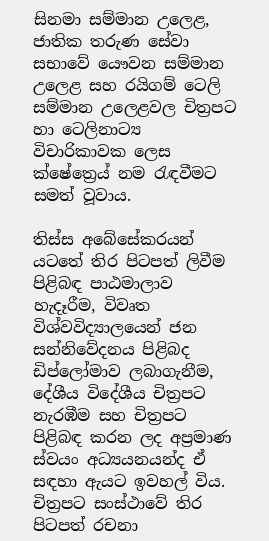සිනමා සම්මාන උලෙළ, ජාතික තරුණ සේවා සභාවේ යෞවන සම්මාන උලෙළ සහ රයිගම් ටෙලි සම්මාන උලෙළවල චිත්‍රපට හා ටෙලිනාට්‍ය විචාරිකාවක ලෙස ක්ෂේත්‍රෙය් නම රැඳවීමට සමත් වූවාය.

තිස්ස අබේසේකරයන් යටතේ තිර පිටපත් ලිවීම පිළිබඳ පාඨමාලාව හැදෑරීම, විවෘත විශ්වවිද්‍යාලයෙන් ජන සන්නිවේදනය පිළිබද ඩිප්ලෝමාව ලබාගැනීම, දේශීය විදේශීය චිත්‍රපට නැරඹීම සහ චිත්‍රපට පිළිබඳ කරන ලද අප්‍රමාණ ස්වයං අධ්‍යයනයන්ද ඒ සඳහා ඇයට ඉවහල් විය. චිත්‍රපට සංස්ථාවේ තිර පිටපත් රචනා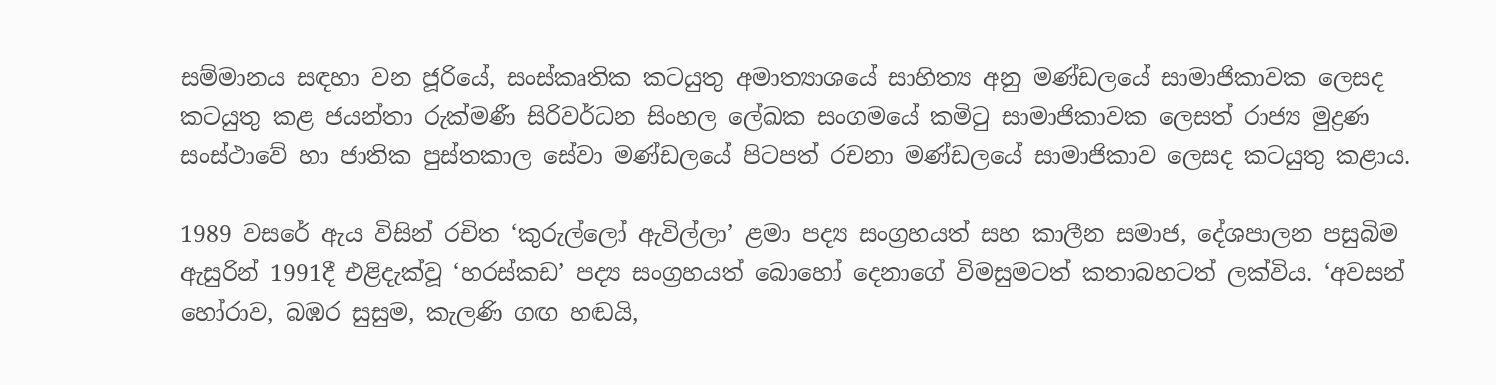සම්මානය සඳහා වන ජූරියේ, සංස්කෘතික කටයුතු අමාත්‍යාශයේ සාහිත්‍ය අනු මණ්ඩලයේ සාමාජිකාවක ලෙසද කටයුතු කළ ජයන්තා රුක්මණී සිරිවර්ධන සිංහල ලේඛක සංගමයේ කමිටු සාමාජිකාවක ලෙසත් රාජ්‍ය මුද්‍රණ සංස්ථාවේ හා ජාතික පුස්තකාල සේවා මණ්ඩලයේ පිටපත් රචනා මණ්ඩලයේ සාමාජිකාව ලෙසද කටයුතු කළාය.

1989 වසරේ ඇය විසින් රචිත ‘කුරුල්ලෝ ඇවිල්ලා’ ළමා පද්‍ය සංග්‍රහයත් සහ කාලීන සමාජ, දේශපාලන පසුබිම ඇසුරින් 1991දී එළිදැක්වූ ‘හරස්කඩ’ පද්‍ය සංග්‍රහයත් බොහෝ දෙනාගේ විමසුමටත් කතාබහටත් ලක්විය. ‘අවසන් හෝරාව, බඹර සුසුම, කැලණි ගඟ හඬයි,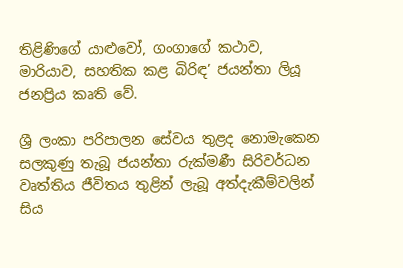තිළිණිගේ යාළුවෝ, ගංගාගේ කථාව, මාරියාව, සහතික කළ බිරිඳ’ ජයන්තා ලියූ ජනප්‍රිය කෘති වේ.

ශ්‍රී ලංකා පරිපාලන සේවය තුළද නොමැකෙන සලකුණු තැබූ ජයන්තා රුක්මණී සිරිවර්ධන වෘත්තිය ජීවිතය තුළින් ලැබූ අත්දැකීම්වලින් සිය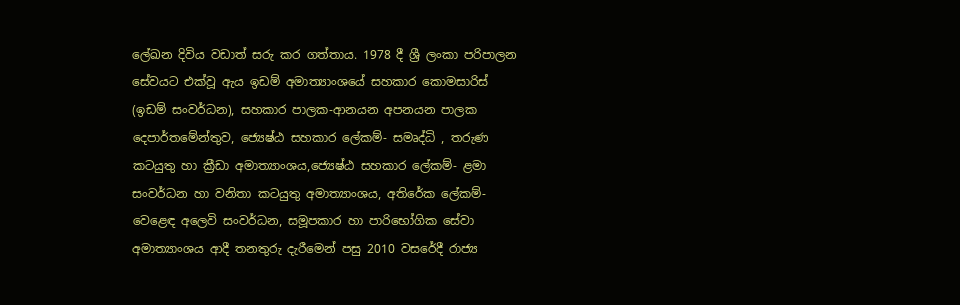ලේඛන දිවිය වඩාත් සරු කර ගත්තාය. 1978 දී ශ්‍රී ලංකා පරිපාලන සේවයට එක්වූ ඇය ඉඩම් අමාත්‍යාංශයේ සහකාර කොමසාරිස් (ඉඩම් සංවර්ධන), සහකාර පාලක-ආනයන අපනයන පාලක දෙපාර්තමේන්තුව, ජ්‍යෙෂ්ඨ සහකාර ලේකම්- සමෘද්ධි , තරුණ කටයුතු හා ක්‍රීඩා අමාත්‍යාංශය,ජ්‍යෙෂ්ඨ සහකාර ලේකම්- ළමා සංවර්ධන හා වනිතා කටයුතු අමාත්‍යාංශය, අතිරේක ලේකම්- වෙළෙඳ අලෙවි සංවර්ධන, සමූපකාර හා පාරිභෝගික සේවා අමාත්‍යාංශය ආදී තනතුරු දැරීමෙන් පසු 2010 වසරේදී රාජ්‍ය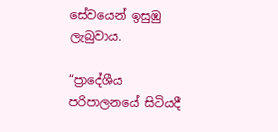සේවයෙන් ඉසුඹු ලැබුවාය.

“ප්‍රාදේශීය පරිපාලනයේ සිටියදී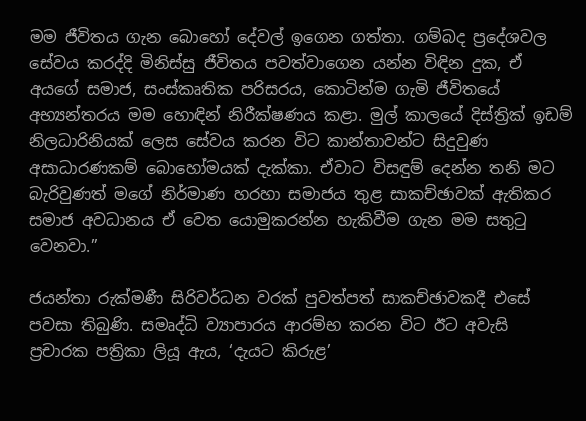මම ජීවිතය ගැන බොහෝ දේවල් ඉගෙන ගත්තා. ගම්බද ප්‍රදේශවල සේවය කරද්දි මිනිස්සු ජීවිතය පවත්වාගෙන යන්න විඳින දුක, ඒ අයගේ සමාජ, සංස්කෘතික පරිසරය, කොටින්ම ගැමි ජීවිතයේ අභ්‍යන්තරය මම හොඳින් නිරීක්ෂණය කළා. මුල් කාලයේ දිස්ත්‍රික් ඉඩම් නිලධාරිනියක් ලෙස සේවය කරන විට කාන්තාවන්ට සිදුවුණ අසාධාරණකම් බොහෝමයක් දැක්කා. ඒවාට විසඳුම් දෙන්න තනි මට බැරිවුණත් මගේ නිර්මාණ හරහා සමාජය තුළ සාකච්ඡාවක් ඇතිකර සමාජ අවධානය ඒ වෙත යොමුකරන්න හැකිවීම ගැන මම සතුටු වෙනවා.”

ජයන්තා රුක්මණී සිරිවර්ධන වරක් පුවත්පත් සාකච්ඡාවකදී එසේ පවසා තිබුණි. සමෘද්ධි ව්‍යාපාරය ආරම්භ කරන විට ඊට අවැසි ප්‍රචාරක පත්‍රිකා ලියූ ඇය, ‘දැයට කිරුළ’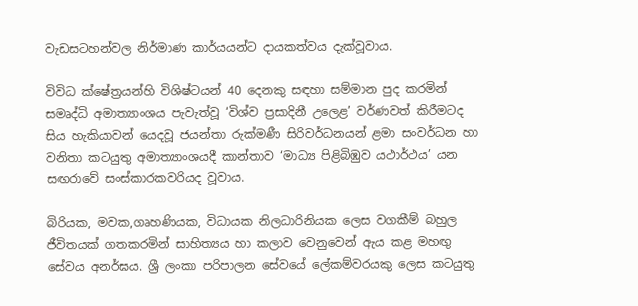වැඩසටහන්වල නිර්මාණ කාර්යයන්ට දායකත්වය දැක්වූවාය.

විවිධ ක්ෂේත්‍රයන්හි විශිෂ්ටයන් 40 දෙනකු සඳහා සම්මාන පුද කරමින් සමෘද්ධි අමාත්‍යාංශය පැවැත්වූ ‘විශ්ව ප්‍රසාදිනී උලෙළ’ වර්ණවත් කිරීමටද සිය හැකියාවන් යෙදවූ ජයන්තා රුක්මණී සිරිවර්ධනයන් ළමා සංවර්ධන හා වනිතා කටයුතු අමාත්‍යාංශයදී කාන්තාව ‘මාධ්‍ය පිළිබිඹුව යථාර්ථය’ යන සඟරාවේ සංස්කාරකවරියද වූවාය.

බිරියක, මවක,ගෘහණියක, විධායක නිලධාරිනියක ලෙස වගකීම් බහුල ජීවිතයක් ගතකරමින් සාහිත්‍යය හා කලාව වෙනුවෙන් ඇය කළ මහඟු සේවය අනර්ඝය. ශ්‍රී ලංකා පරිපාලන සේවයේ ලේකම්වරයකු ලෙස කටයුතු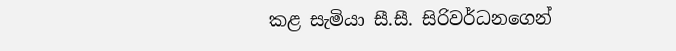කළ සැමියා සී.සී. සිරිවර්ධනගෙන්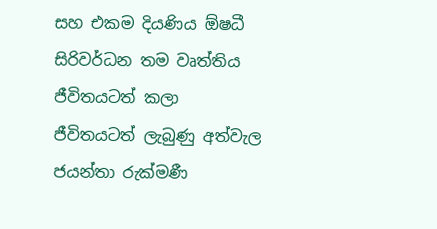සහ එකම දියණිය ඕෂධී සිරිවර්ධන තම වෘත්තිය ජීවිතයටත් කලා ජීවිතයටත් ලැබුණු අත්වැල ජයන්තා රුක්මණී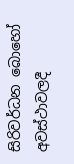සිරිවර්ධන බොහෝ අවස්ථාවලදී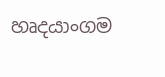හෘදයාංගම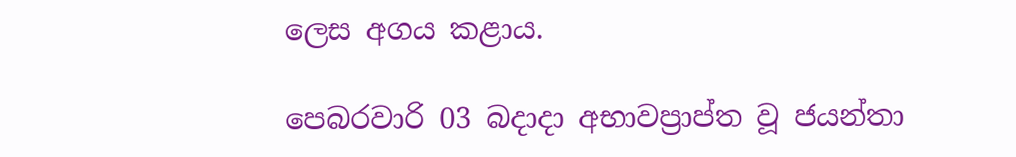ලෙස අගය කළාය.

පෙබරවාරි 03 බදාදා අභාවප්‍රාප්ත වූ ජයන්තා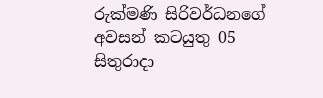රුක්මණි සිරිවර්ධනගේ අවසන් කටයුතු 05 සිතුරාදා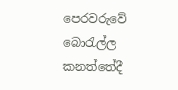පෙරවරුවේ බොරැල්ල කනත්තේදී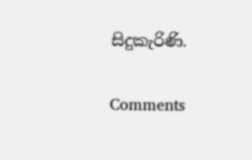සිදුකැරිණි.

Comments